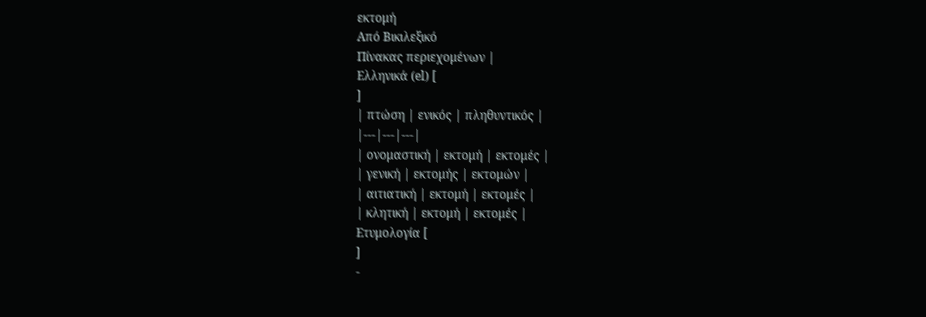εκτομή
Από Βικιλεξικό
Πίνακας περιεχομένων |
Ελληνικά (el) [
]
| πτώση | ενικός | πληθυντικός |
|---|---|---|
| ονομαστική | εκτομή | εκτομές |
| γενική | εκτομής | εκτομών |
| αιτιατική | εκτομή | εκτομές |
| κλητική | εκτομή | εκτομές |
Ετυμολογία [
]
-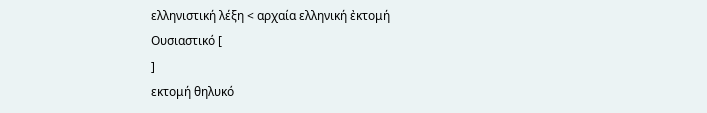ελληνιστική λέξη < αρχαία ελληνική ἐκτομή
Ουσιαστικό [
]
εκτομή θηλυκό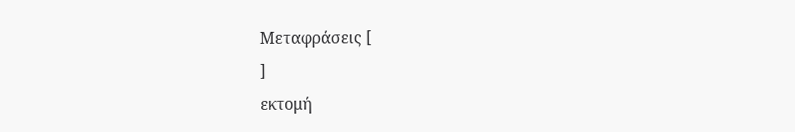Μεταφράσεις [
]
εκτομή